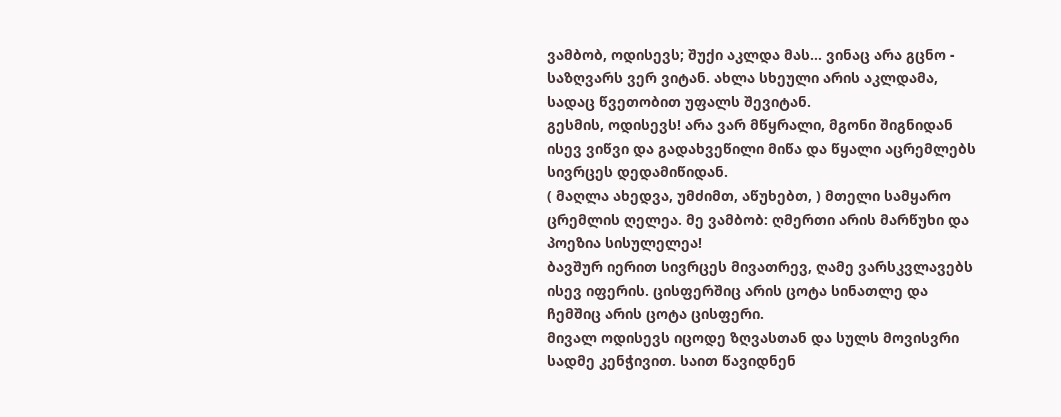ვამბობ, ოდისევს; შუქი აკლდა მას... ვინაც არა გცნო - საზღვარს ვერ ვიტან. ახლა სხეული არის აკლდამა, სადაც წვეთობით უფალს შევიტან.
გესმის, ოდისევს! არა ვარ მწყრალი, მგონი შიგნიდან ისევ ვიწვი და გადახვეწილი მიწა და წყალი აცრემლებს სივრცეს დედამიწიდან.
( მაღლა ახედვა, უმძიმთ, აწუხებთ, ) მთელი სამყარო ცრემლის ღელეა. მე ვამბობ: ღმერთი არის მარწუხი და პოეზია სისულელეა!
ბავშურ იერით სივრცეს მივათრევ, ღამე ვარსკვლავებს ისევ იფერის. ცისფერშიც არის ცოტა სინათლე და ჩემშიც არის ცოტა ცისფერი.
მივალ ოდისევს იცოდე ზღვასთან და სულს მოვისვრი სადმე კენჭივით. საით წავიდნენ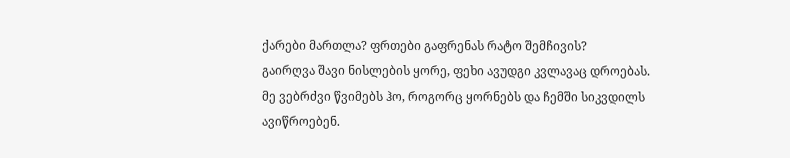ქარები მართლა? ფრთები გაფრენას რატო შემჩივის?
გაირღვა შავი ნისლების ყორე, ფეხი ავუდგი კვლავაც დროებას. მე ვებრძვი წვიმებს ჰო, როგორც ყორნებს და ჩემში სიკვდილს ავიწროებენ.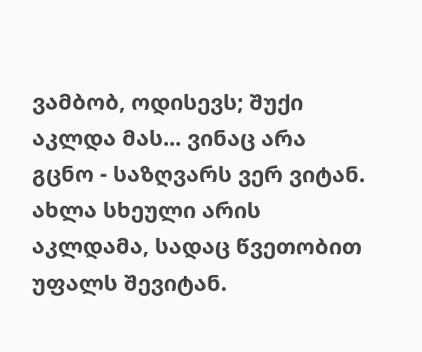ვამბობ, ოდისევს; შუქი აკლდა მას... ვინაც არა გცნო - საზღვარს ვერ ვიტან. ახლა სხეული არის აკლდამა, სადაც წვეთობით უფალს შევიტან.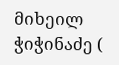მიხეილ ჭიჭინაძე (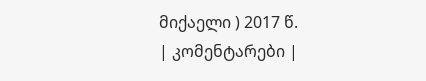მიქაელი ) 2017 წ.
| კომენტარები |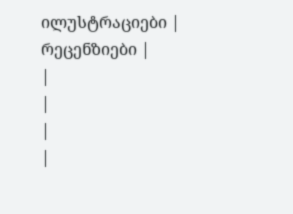ილუსტრაციები |
რეცენზიები |
|
|
|
|